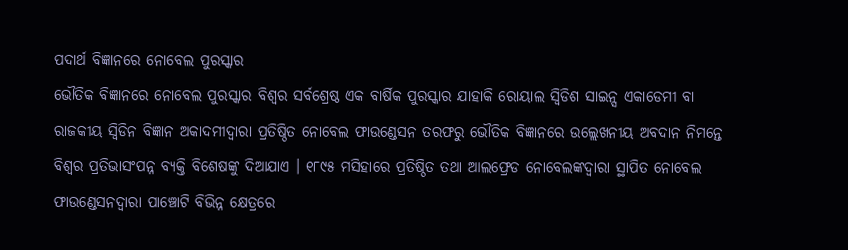ପଦାର୍ଥ ବିଜ୍ଞାନରେ ନୋବେଲ ପୁରସ୍କାର
ଭୌତିକ ବିଜ୍ଞାନରେ ନୋବେଲ ପୁରସ୍କାର ବିଶ୍ୱର ସର୍ବଶ୍ରେଷ୍ଠ ଏକ ବାର୍ଷିକ ପୁରସ୍କାର ଯାହାକି ରୋୟାଲ ସ୍ୱିଡିଶ ସାଇନ୍ସ ଏକାଡେମୀ ବା ରାଜକୀୟ ସ୍ୱିଡିନ ବିଜ୍ଞାନ ଅକାଦମୀଦ୍ୱାରା ପ୍ରତିଷ୍ଠିତ ନୋବେଲ ଫାଉଣ୍ଡେସନ ତରଫରୁ ଭୌତିକ ବିଜ୍ଞାନରେ ଉଲ୍ଲେଖନୀୟ ଅବଦାନ ନିମନ୍ତେ ବିଶ୍ୱର ପ୍ରତିଭାସଂପନ୍ନ ବ୍ୟକ୍ତି ବିଶେଷଙ୍କୁ ଦିଆଯାଏ । ୧୮୯୫ ମସିହାରେ ପ୍ରତିଷ୍ଠିତ ତଥା ଆଲଫ୍ରେଡ ନୋବେଲଙ୍କଦ୍ୱାରା ସ୍ଥାପିତ ନୋବେଲ ଫାଉଣ୍ଡେସନଦ୍ୱାରା ପାଞ୍ଚୋଟି ବିଭିନ୍ନ କ୍ଷେତ୍ରରେ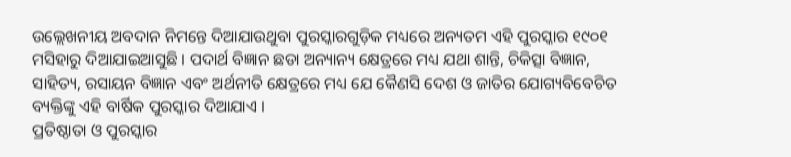ଉଲ୍ଲେଖନୀୟ ଅବଦାନ ନିମନ୍ତେ ଦିଆଯାଉଥୁବା ପୁରସ୍କାରଗୁଡ଼ିକ ମଧ୍ୟରେ ଅନ୍ୟତମ ଏହି ପୁରସ୍କାର ୧୯୦୧ ମସିହାରୁ ଦିଆଯାଇଆସୁଛି । ପଦାର୍ଥ ବିଜ୍ଞାନ ଛଡା ଅନ୍ୟାନ୍ୟ କ୍ଷେତ୍ରରେ ମଧ୍ୟ ଯଥା ଶାନ୍ତି, ଚିକିତ୍ସା ବିଜ୍ଞାନ, ସାହିତ୍ୟ, ରସାୟନ ବିଜ୍ଞାନ ଏବଂ ଅର୍ଥନୀତି କ୍ଷେତ୍ରରେ ମଧ୍ୟ ଯେ କୈଣସି ଦେଶ ଓ ଜାତିର ଯୋଗ୍ୟବିବେଚିତ ବ୍ୟକ୍ତିଙ୍କୁ ଏହି ବାର୍ଷିକ ପୁରସ୍କାର ଦିଆଯାଏ ।
ପ୍ରତିଷ୍ଠାତା ଓ ପୁରସ୍କାର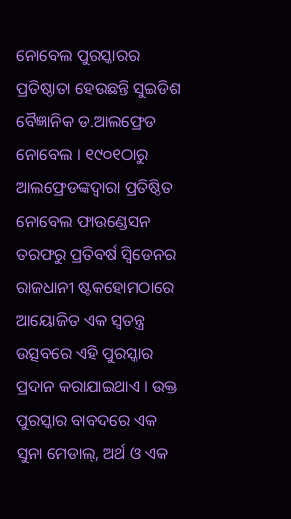ନୋବେଲ ପୁରସ୍କାରର ପ୍ରତିଷ୍ଠାତା ହେଉଛନ୍ତି ସୁଇଡିଶ ବୈଜ୍ଞାନିକ ଡ.ଆଲଫ୍ରେଡ ନୋବେଲ । ୧୯୦୧ଠାରୁ ଆଲଫ୍ରେଡଙ୍କଦ୍ୱାରା ପ୍ରତିଷ୍ଠିତ ନୋବେଲ ଫାଉଣ୍ଡେସନ ତରଫରୁ ପ୍ରତିବର୍ଷ ସ୍ୱିଡେନର ରାଜଧାନୀ ଷ୍ଟକହୋମଠାରେ ଆୟୋଜିତ ଏକ ସ୍ୱତନ୍ତ୍ର ଉତ୍ସବରେ ଏହି ପୁରସ୍କାର ପ୍ରଦାନ କରାଯାଇଥାଏ । ଉକ୍ତ ପୁରସ୍କାର ବାବଦରେ ଏକ ସୁନା ମେଡାଲ୍, ଅର୍ଥ ଓ ଏକ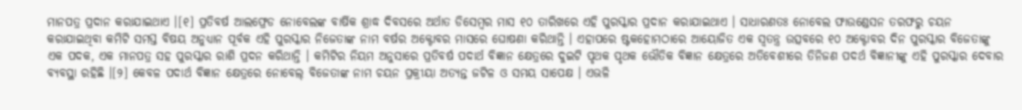ମାନପତ୍ର ପ୍ରଦାନ କରାଯାଇଥାଏ ।[୧] ପ୍ରତିବର୍ଷ ଆଲଫ୍ରେଡ ନୋବେଲଙ୍କ ବାର୍ଷିକ ଶ୍ରାଦ୍ଧ ଦିବସରେ ଅର୍ଥାତ ଡିସେମ୍ବର ମାସ ୧୦ ତାରିଖରେ ଏହି ପୁରସ୍କାର ପ୍ରଦାନ କରାଯାଇଥାଏ । ସାଧାରଣତଃ ନୋବେଲ ଫାଉଣ୍ଡେସନ ତରଫରୁ ଚୟନ କରାଯାଇଥିବା କମିଟି ସମସ୍ତ ବିଷୟ ଅନୁଧ୍ୟାନ ପୂର୍ବକ ଏହି ପୁରସ୍କାର ନିଜେତାଙ୍କ ନାମ ବର୍ଷର ଅକ୍ଟୋବର ମାସରେ ଘୋଷଣା କରିଥାନ୍ତି । ଏହାପରେ ଷ୍ଟକହୋମଠାରେ ଆୟୋଜିତ ଏକ ସ୍ୱତନ୍ତ୍ର ଉତ୍ସବରେ ୧୦ ଅକ୍ଟୋବର ଦିନ ପୁରସ୍କାର ବିଜେତାଙ୍କୁ ଏକ ପଦକ, ଏକ ମାନପତ୍ର ସହ ପୁରସ୍କାର ରାଶି ପ୍ରଦନ କରିଥାନ୍ତି । କମିଟିର ନିୟମ ଅନୁସାରେ ପ୍ରତିବର୍ଷ ପଦାର୍ଥ ବିଜ୍ଞାନ କ୍ଷେତ୍ରରେ ଦୁଇଟି ପୃଥକ ପୃଥକ ଭୌତିକ ବିଜ୍ଞାନ କ୍ଷେତ୍ରରେ ଅତିବେଶୀରେ ତିନିଜଣ ପଦର୍ଥ ବିଜ୍ଞାନୀଙ୍କୁ ଏହି ପୁରସ୍କାର ଦେବାର ବ୍ୟବସ୍ଥା ରହିଛି ।[୨] କେବଳ ପଦାର୍ଥ ବିଜ୍ଞାନ କ୍ଷେତ୍ରରେ ନୋବେଲ୍ ବିଜେତାଙ୍କ ନାମ ଚୟନ ପ୍ରକ୍ରୀୟା ଅତ୍ୟନ୍ତ ଜଟିଳ ଓ ସମୟ ସାପେକ୍ଷ । ଏଭଳି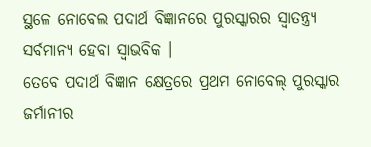ସ୍ଥଳେ ନୋବେଲ ପଦାର୍ଥ ବିଜ୍ଞାନରେ ପୁରସ୍କାରର ସ୍ୱାତନ୍ତ୍ର୍ୟ ସର୍ବମାନ୍ୟ ହେବା ସ୍ୱାଭବିକ ।
ତେବେ ପଦାର୍ଥ ବିଜ୍ଞାନ କ୍ଷେତ୍ରରେ ପ୍ରଥମ ନୋବେଲ୍ ପୁରସ୍କାର ଜର୍ମାନୀର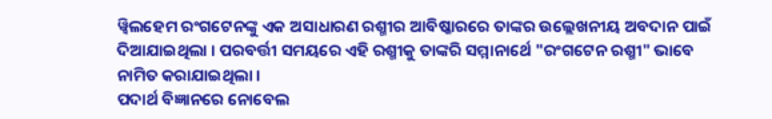ୱ୍ୱିଲହେମ ରଂଗଟେନଙ୍କୁ ଏକ ଅସାଧାରଣ ରଶ୍ମୀର ଆବିଷ୍କାରରେ ତାଙ୍କର ଉଲ୍ଲେଖନୀୟ ଅବଦାନ ପାଇଁ ଦିଆଯାଇଥିଲା । ପରବର୍ତ୍ତୀ ସମୟରେ ଏହି ରଶ୍ମୀକୁ ତାଙ୍କରି ସମ୍ମାନାର୍ଥେ "ରଂଗଟେନ ରଶ୍ମୀ" ଭାବେ ନାମିତ କରାଯାଇଥିଲା ।
ପଦାର୍ଥ ବିଜ୍ଞାନରେ ନୋବେଲ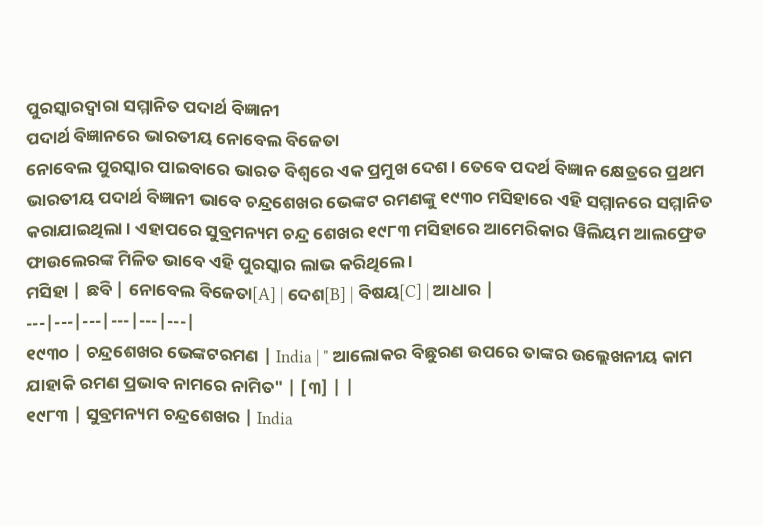ପୁରସ୍କାରଦ୍ୱାରା ସମ୍ମାନିତ ପଦାର୍ଥ ବିଜ୍ଞାନୀ
ପଦାର୍ଥ ବିଜ୍ଞାନରେ ଭାରତୀୟ ନୋବେଲ ବିଜେତା
ନୋବେଲ ପୁରସ୍କାର ପାଇବାରେ ଭାରତ ବିଶ୍ୱରେ ଏକ ପ୍ରମୁଖ ଦେଶ । ତେବେ ପଦର୍ଥ ବିଜ୍ଞାନ କ୍ଷେତ୍ରରେ ପ୍ରଥମ ଭାରତୀୟ ପଦାର୍ଥ ବିଜ୍ଞାନୀ ଭାବେ ଚନ୍ଦ୍ରଶେଖର ଭେଙ୍କଟ ରମଣଙ୍କୁ ୧୯୩୦ ମସିହାରେ ଏହି ସମ୍ମାନରେ ସମ୍ମାନିତ କରାଯାଇଥିଲା । ଏହାପରେ ସୁବ୍ରମନ୍ୟମ ଚନ୍ଦ୍ର ଶେଖର ୧୯୮୩ ମସିହାରେ ଆମେରିକାର ୱିଲିୟମ ଆଲଫ୍ରେଡ ଫାଉଲେରଙ୍କ ମିଳିତ ଭାବେ ଏହି ପୁରସ୍କାର ଲାଭ କରିଥିଲେ ।
ମସିହା | ଛବି | ନୋବେଲ ବିଜେତା[A] | ଦେଶ[B] | ବିଷୟ[C] | ଆଧାର |
---|---|---|---|---|---|
୧୯୩୦ | ଚନ୍ଦ୍ରଶେଖର ଭେଙ୍କଟରମଣ | India | " ଆଲୋକର ବିଛୁରଣ ଉପରେ ତାଙ୍କର ଉଲ୍ଲେଖନୀୟ କାମ ଯାହାକି ରମଣ ପ୍ରଭାବ ନାମରେ ନାମିତ" | [୩] | |
୧୯୮୩ | ସୁବ୍ରମନ୍ୟମ ଚନ୍ଦ୍ରଶେଖର | India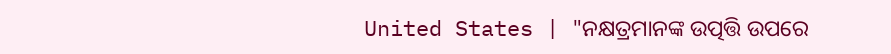United States | "ନକ୍ଷତ୍ରମାନଙ୍କ ଉତ୍ପତ୍ତି ଉପରେ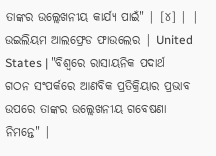ତାଙ୍କର ଉଲ୍ଲେଖନୀୟ କାର୍ଯ୍ୟ ପାଇଁ" | [୪] | |
ଉଇଲିୟମ ଆଲଫ୍ରେଡ ଫାଉଲେର | United States | "ବିଶ୍ୱରେ ରାସାୟନିକ ପଦାର୍ଥ ଗଠନ ସଂପର୍କରେ ଆଣବିକ ପ୍ରତିକ୍ରିୟାର ପ୍ରଭାବ ଉପରେ ତାଙ୍କର ଉଲ୍ଲେଖନୀୟ ଗବେଷଣା ନିମନ୍ତେ" |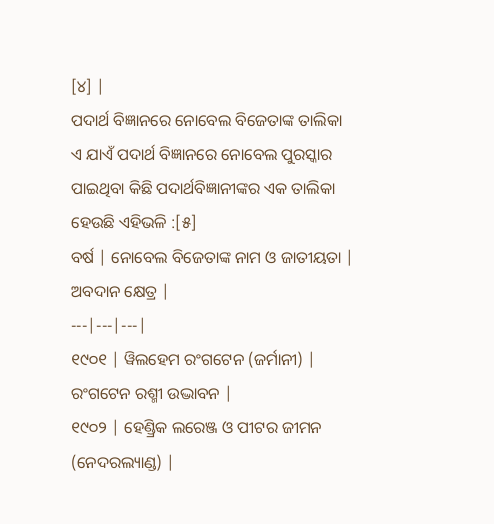[୪] |
ପଦାର୍ଥ ବିଜ୍ଞାନରେ ନୋବେଲ ବିଜେତାଙ୍କ ତାଲିକା
ଏ ଯାଏଁ ପଦାର୍ଥ ବିଜ୍ଞାନରେ ନୋବେଲ ପୁରସ୍କାର ପାଇଥିବା କିଛି ପଦାର୍ଥବିଜ୍ଞାନୀଙ୍କର ଏକ ତାଲିକା ହେଉଛି ଏହିଭଳି :[୫]
ବର୍ଷ | ନୋବେଲ ବିଜେତାଙ୍କ ନାମ ଓ ଜାତୀୟତା | ଅବଦାନ କ୍ଷେତ୍ର |
---|---|---|
୧୯୦୧ | ୱିଲହେମ ରଂଗଟେନ (ଜର୍ମାନୀ) | ରଂଗଟେନ ରଶ୍ମୀ ଉଦ୍ଭାବନ |
୧୯୦୨ | ହେଣ୍ଡ୍ରିକ ଲରେଞ୍ଜ ଓ ପୀଟର ଜୀମନ (ନେଦରଲ୍ୟାଣ୍ଡ) |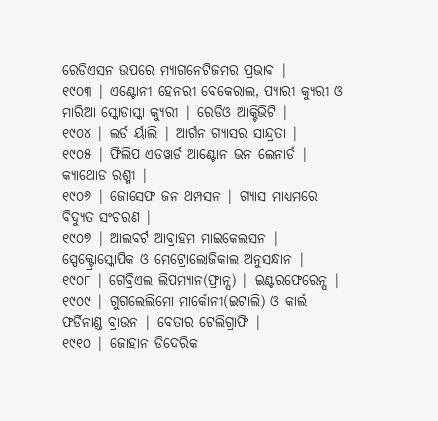ରେଡିଏସନ ଉପରେ ମ୍ୟାଗନେଟିଜମର ପ୍ରଭାବ |
୧୯୦୩ | ଏଣ୍ଟୋନୀ ହେନରୀ ବେକେରାଲ, ପ୍ୟାରୀ କ୍ୟୁରୀ ଓ ମାରିଆ ସ୍କୋଡାସ୍କା କ୍ୟୁରୀ | ରେଡିଓ ଆକ୍ଟିଭିଟି |
୧୯୦୪ | ଲର୍ଡ ର୍ୟାଲି | ଆର୍ଗନ ଗ୍ୟାସର ସାନ୍ଦ୍ରତା |
୧୯୦୫ | ଫିଲିପ ଏଡୱାର୍ଡ ଆଣ୍ଟୋନ ଭନ ଲେନାର୍ଡ | କ୍ୟାଥୋଡ ରଶ୍ମୀ |
୧୯୦୬ | ଜୋସେଫ ଜନ ଥମ୍ପସନ | ଗ୍ୟାସ ମାଧ୍ୟମରେ ବିଦ୍ୟୁତ ସଂଚରଣ |
୧୯୦୭ | ଆଲବର୍ଟ ଆବ୍ରାହମ ମାଇକେଲସନ | ସ୍ପେକ୍ଟ୍ରୋସ୍କୋପିକ ଓ ମେଟ୍ରୋଲୋଜିକାଲ ଅନୁସନ୍ଧାନ |
୧୯୦୮ | ଗେବ୍ରିଏଲ ଲିପମ୍ୟାନ(ଫ୍ରାନ୍ସ) | ଇଣ୍ଟରଫେରେନ୍ସ |
୧୯୦୯ | ଗୁଗଲେଲିମୋ ମାର୍କୋନୀ(ଇଟାଲି) ଓ କାର୍ଲ ଫର୍ଡିନାଣ୍ଡ ବ୍ରାଉନ | ବେତାର ଟେଲିଗ୍ରାଫି |
୧୯୧୦ | ଜୋହାନ ଡିଦେରିକ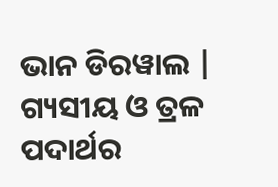ଭାନ ଡିରୱାଲ | ଗ୍ୟସୀୟ ଓ ତ୍ରଳ ପଦାର୍ଥର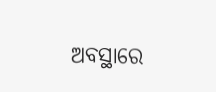ଅବସ୍ଥାରେ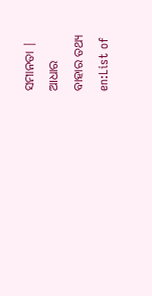ସମାନତା |
ଆଧାର
ବାହାର ତଥ୍ୟ
en:List of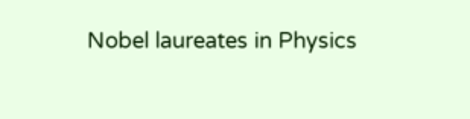Nobel laureates in Physics